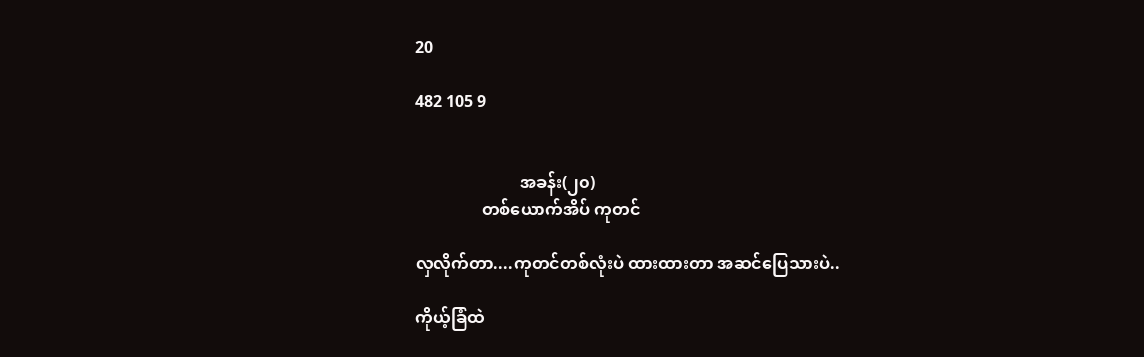20

482 105 9


                         အခန်း(၂၀)
                တစ်ယောက်အိပ် ကုတင်

လှလိုက်တာ....ကုတင်တစ်လုံးပဲ ထားထားတာ အဆင်ပြေသားပဲ..

ကိုယ့်ခြံထဲ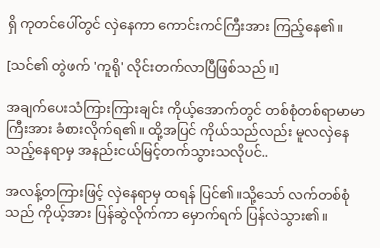ရှိ ကုတင်ပေါ်တွင် လှဲနေကာ ကောင်းကင်ကြီးအား ကြည့်နေ၏။

[သင်၏ တွဲဖက် 'ကူရို' လိုင်းတက်လာပြီဖြစ်သည်။]

အချက်ပေးသံကြားကြားချင်း ကိုယ့်အောက်တွင် တစ်စုံတစ်ရာမာမာကြီးအား ခံစားလိုက်ရ၏။ ထို့အပြင် ကိုယ်သည်လည်း မူလလှဲနေသည့်နေရာမှ အနည်းငယ်မြင့်တက်သွားသလိုပင်..

အလန့်တကြားဖြင့် လှဲနေရာမှ ထရန် ပြင်၏။သို့သော် လက်တစ်စုံသည် ကိုယ့်အား ပြန်ဆွဲလိုက်ကာ မှောက်ရက် ပြန်လဲသွား၏။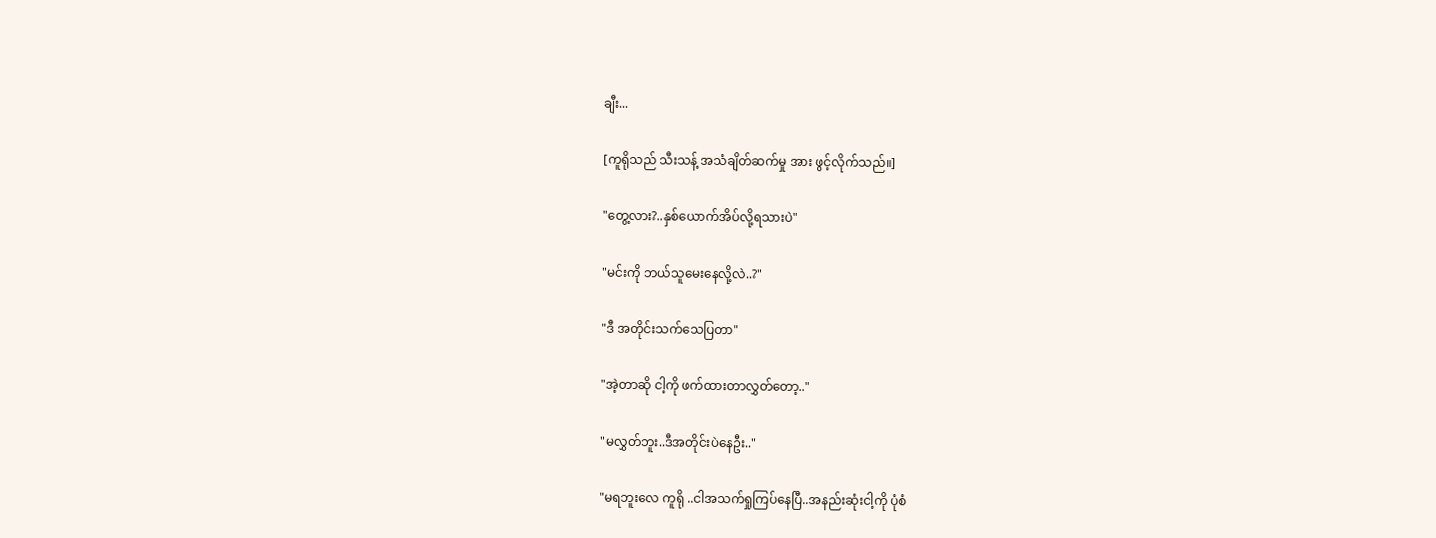ချီး...

[ကူရိုသည် သီးသန့် အသံချိတ်ဆက်မှု အား ဖွင့်လိုက်သည်။]

"တွေ့လား?..နှစ်ယောက်အိပ်လို့ရသားပဲ"

"မင်းကို ဘယ်သူမေးနေလို့လဲ..?"

"ဒီ အတိုင်းသက်သေပြတာ"

"အဲ့တာဆို ငါ့ကို ဖက်ထားတာလွှတ်တော့.."

"မလွှတ်ဘူး..ဒီအတိုင်းပဲနေဦး.."

"မရဘူးလေ ကူရို ..ငါအသက်ရှုကြပ်နေပြီ..အနည်းဆုံးငါ့ကို ပုံစံ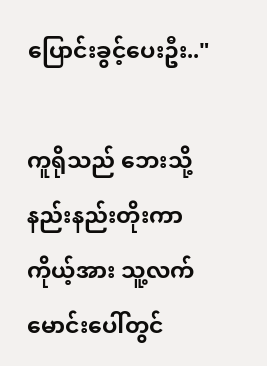ပြောင်းခွင့်ပေးဦး.."

ကူရိုသည် ဘေးသို့နည်းနည်းတိုးကာ ကိုယ့်အား သူ့လက်မောင်းပေါ်တွင်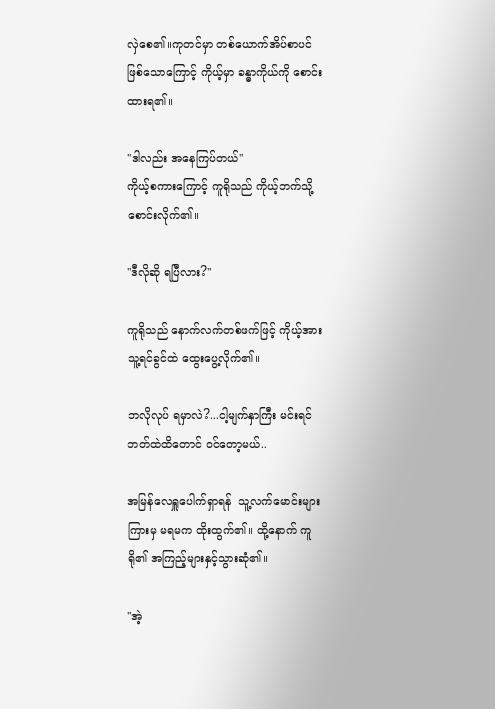လှဲစေ၏။ကုတင်မှာ တစ်ယောက်အိပ်စာပင်ဖြစ်သောကြောင့် ကိုယ့်မှာ ခန္ဓာကိုယ်ကို စောင်းထားရ၏။

"ဒါလည်း အနေကြပ်တယ်"
ကိုယ့်စကားကြောင့် ကူရိုသည် ကိုယ့်ဘက်သို့ စောင်းလိုက်၏။

"ဒီလိုဆို ရပြီလား?"

ကူရိုသည် နောက်လက်တစ်ဖက်ဖြင့် ကိုယ့်အား သူ့ရင်ခွင်ထဲ ထွေးပွေ့လိုက်၏။

ဘလိုလုပ် ရမှာလဲ?...ငါ့မျက်နှာကြီး မင်းရင်ဘတ်ထဲထိ‌တောင် ၀င်တော့မယ်..

အမြန်လေရှူပေါက်ရှာရန် ‌ သူ့လက်မောင်းများကြားမှ မရမက ထိုးထွက်၏။ ထို့နောက် ကူရို၏ အကြည့်များနှင့်သွားဆုံ၏။

"အဲ့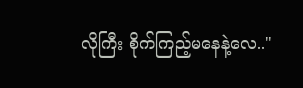လိုကြီး စိုက်ကြည့်မနေနဲ့လေ.."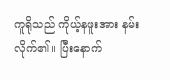ကူရိုသည် ကိုယ့်နဖူးအား နမ်းလိုက်၏။ ပြီးနောက်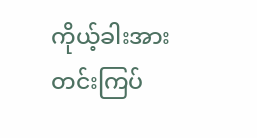ကိုယ့်ခါးအား တင်းကြပ်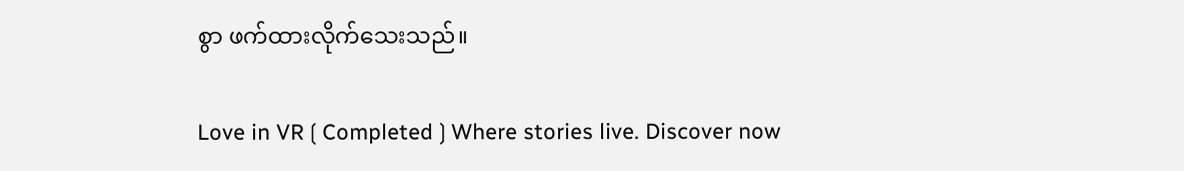စွာ ဖက်ထားလိုက်‌သေးသည်။

Love in VR❲Completed❳Where stories live. Discover now